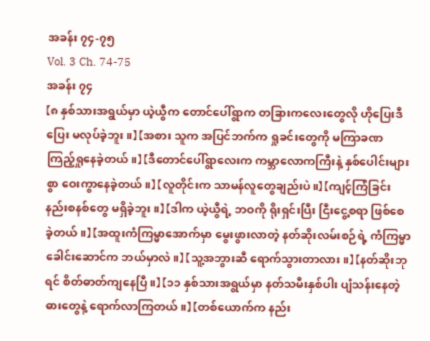အခန်း ၇၄-၇၅
Vol. 3 Ch. 74-75
အခန်း ၇၄
【၈ နှစ်သားအရွယ်မှာ ယဲ့ယွီက တောင်ပေါ်ရွာက တခြားကလေးတွေလို ဟိုပြေးဒီပြေး မလုပ်ခဲ့ဘူး။】 【အစား သူက အပြင်ဘက်က ရှုခင်းတွေကို မကြာခဏ ကြည့်ရှုနေခဲ့တယ်။】 【ဒီတောင်ပေါ်ရွာလေးက ကမ္ဘာလောကကြီးနဲ့ နှစ်ပေါင်းများစွာ ဝေးကွာနေခဲ့တယ်။】 【လူတိုင်းက သာမန်လူတွေချည်းပဲ။】 【ကျင့်ကြံခြင်းနည်းစနစ်တွေ မရှိခဲ့ဘူး။】 【ဒါက ယဲ့ယွီရဲ့ ဘဝကို ရိုးရှင်းပြီး ငြီးငွေ့စရာ ဖြစ်စေခဲ့တယ်။】 【အထူးကံကြမ္မာအောက်မှာ မွေးဖွားလာတဲ့ နတ်ဆိုးလမ်းစဉ်ရဲ့ ကံကြမ္မာခေါင်းဆောင်က ဘယ်မှာလဲ။】 【သူ့အဘွားဆီ ရောက်သွားတာလား။】 【နတ်ဆိုးဘုရင် စိတ်ဓာတ်ကျနေပြီ။】 【၁၁ နှစ်သားအရွယ်မှာ နတ်သမီးနှစ်ပါး ပျံသန်းနေတဲ့ ဓားတွေနဲ့ ရောက်လာကြတယ်။】 【တစ်ယောက်က နည်း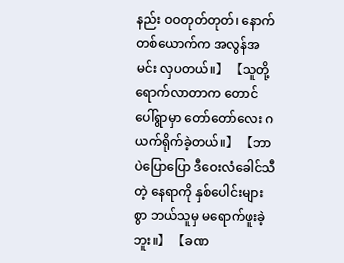နည်း ဝဝတုတ်တုတ်၊ နောက်တစ်ယောက်က အလွန်အမင်း လှပတယ်။】 【သူတို့ ရောက်လာတာက တောင်ပေါ်ရွာမှာ တော်တော်လေး ဂယက်ရိုက်ခဲ့တယ်။】 【ဘာပဲပြောပြော ဒီဝေးလံခေါင်သီတဲ့ နေရာကို နှစ်ပေါင်းများစွာ ဘယ်သူမှ မရောက်ဖူးခဲ့ဘူး။】 【ခဏ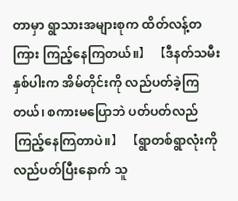တာမှာ ရွာသားအများစုက ထိတ်လန့်တကြား ကြည့်နေကြတယ်။】 【ဒီနတ်သမီးနှစ်ပါးက အိမ်တိုင်းကို လည်ပတ်ခဲ့ကြတယ်၊ စကားမပြောဘဲ ပတ်ပတ်လည် ကြည့်နေကြတာပဲ။】 【ရွာတစ်ရွာလုံးကို လည်ပတ်ပြီးနောက် သူ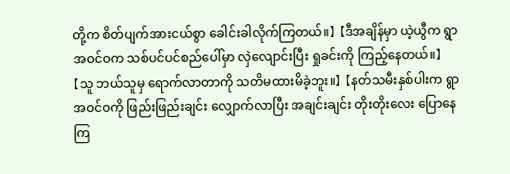တို့က စိတ်ပျက်အားငယ်စွာ ခေါင်းခါလိုက်ကြတယ်။】 【ဒီအချိန်မှာ ယဲ့ယွီက ရွာအဝင်ဝက သစ်ပင်ပင်စည်ပေါ်မှာ လှဲလျောင်းပြီး ရှုခင်းကို ကြည့်နေတယ်။】 【သူ ဘယ်သူမှ ရောက်လာတာကို သတိမထားမိခဲ့ဘူး။】 【နတ်သမီးနှစ်ပါးက ရွာအဝင်ဝကို ဖြည်းဖြည်းချင်း လျှောက်လာပြီး အချင်းချင်း တိုးတိုးလေး ပြောနေကြ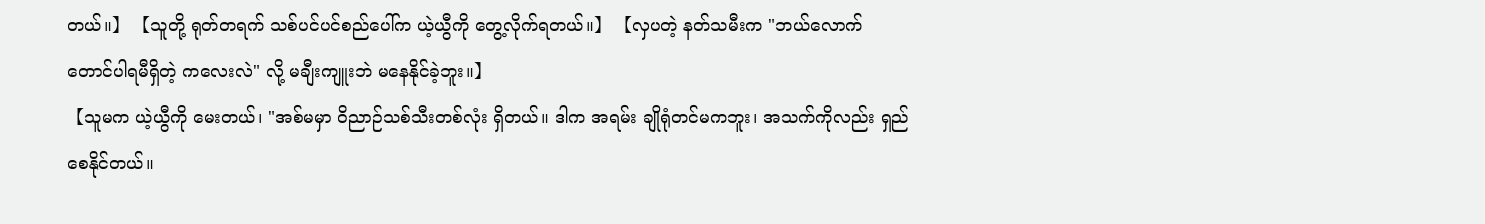တယ်။】 【သူတို့ ရုတ်တရက် သစ်ပင်ပင်စည်ပေါ်က ယဲ့ယွီကို တွေ့လိုက်ရတယ်။】 【လှပတဲ့ နတ်သမီးက "ဘယ်လောက် တောင်ပါရမီရှိတဲ့ ကလေးလဲ" လို့ မချီးကျူးဘဲ မနေနိုင်ခဲ့ဘူး။】
【သူမက ယဲ့ယွီကို မေးတယ်၊ "အစ်မမှာ ဝိညာဉ်သစ်သီးတစ်လုံး ရှိတယ်။ ဒါက အရမ်း ချိုရုံတင်မကဘူး၊ အသက်ကိုလည်း ရှည်စေနိုင်တယ်။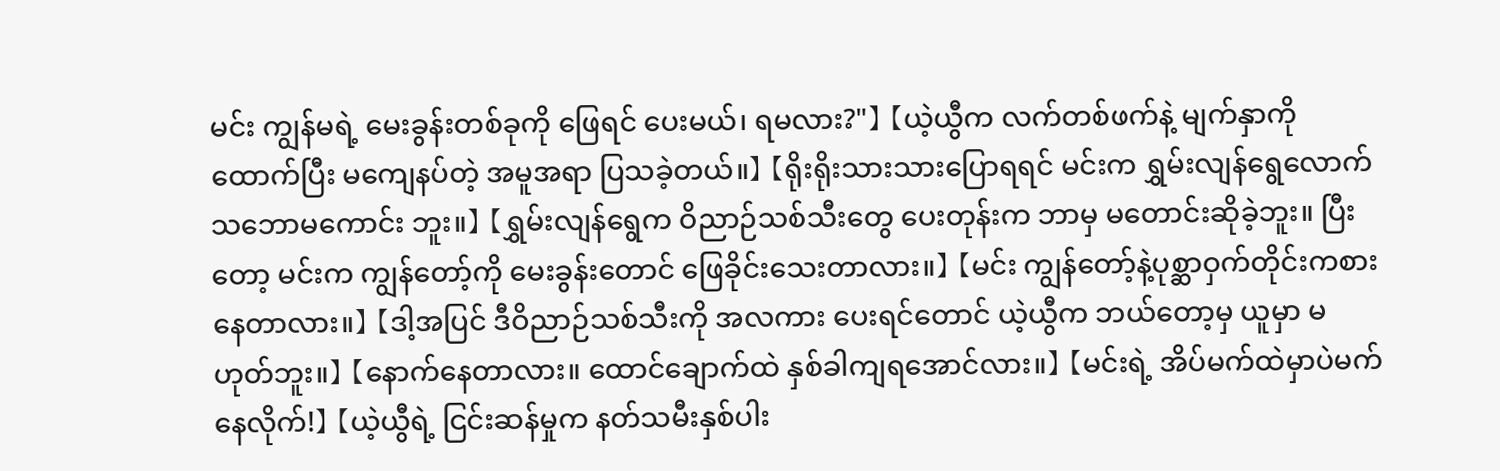မင်း ကျွန်မရဲ့ မေးခွန်းတစ်ခုကို ဖြေရင် ပေးမယ်၊ ရမလား?"】 【ယဲ့ယွီက လက်တစ်ဖက်နဲ့ မျက်နှာကို ထောက်ပြီး မကျေနပ်တဲ့ အမူအရာ ပြသခဲ့တယ်။】 【ရိုးရိုးသားသားပြောရရင် မင်းက ရွှမ်းလျန်ရွေလောက် သဘောမကောင်း ဘူး။】 【ရွှမ်းလျန်ရွေက ဝိညာဉ်သစ်သီးတွေ ပေးတုန်းက ဘာမှ မတောင်းဆိုခဲ့ဘူး။ ပြီးတော့ မင်းက ကျွန်တော့်ကို မေးခွန်းတောင် ဖြေခိုင်းသေးတာလား။】 【မင်း ကျွန်တော့်နဲ့ပုစ္ဆာဝှက်တိုင်းကစားနေတာလား။】 【ဒါ့အပြင် ဒီဝိညာဉ်သစ်သီးကို အလကား ပေးရင်တောင် ယဲ့ယွီက ဘယ်တော့မှ ယူမှာ မဟုတ်ဘူး။】 【နောက်နေတာလား။ ထောင်ချောက်ထဲ နှစ်ခါကျရအောင်လား။】 【မင်းရဲ့ အိပ်မက်ထဲမှာပဲမက်နေလိုက်!】 【ယဲ့ယွီရဲ့ ငြင်းဆန်မှုက နတ်သမီးနှစ်ပါး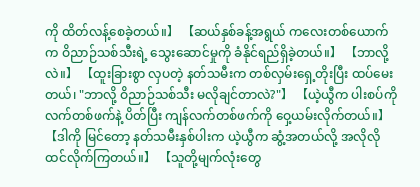ကို ထိတ်လန့်စေခဲ့တယ်။】 【ဆယ်နှစ်ခန့်အရွယ် ကလေးတစ်ယောက်က ဝိညာဉ်သစ်သီးရဲ့ သွေးဆောင်မှုကို ခံနိုင်ရည်ရှိခဲ့တယ်။】 【ဘာလို့လဲ။】 【ထူးခြားစွာ လှပတဲ့ နတ်သမီးက တစ်လှမ်းရှေ့တိုးပြီး ထပ်မေးတယ်၊ "ဘာလို့ ဝိညာဉ်သစ်သီး မလိုချင်တာလဲ?"】 【ယဲ့ယွီက ပါးစပ်ကို လက်တစ်ဖက်နဲ့ ပိတ်ပြီး ကျန်လက်တစ်ဖက်ကို ဝှေ့ယမ်းလိုက်တယ်။】 【ဒါကို မြင်တော့ နတ်သမီးနှစ်ပါးက ယဲ့ယွီက ဆွံ့အတယ်လို့ အလိုလို ထင်လိုက်ကြတယ်။】 【သူတို့မျက်လုံးတွေ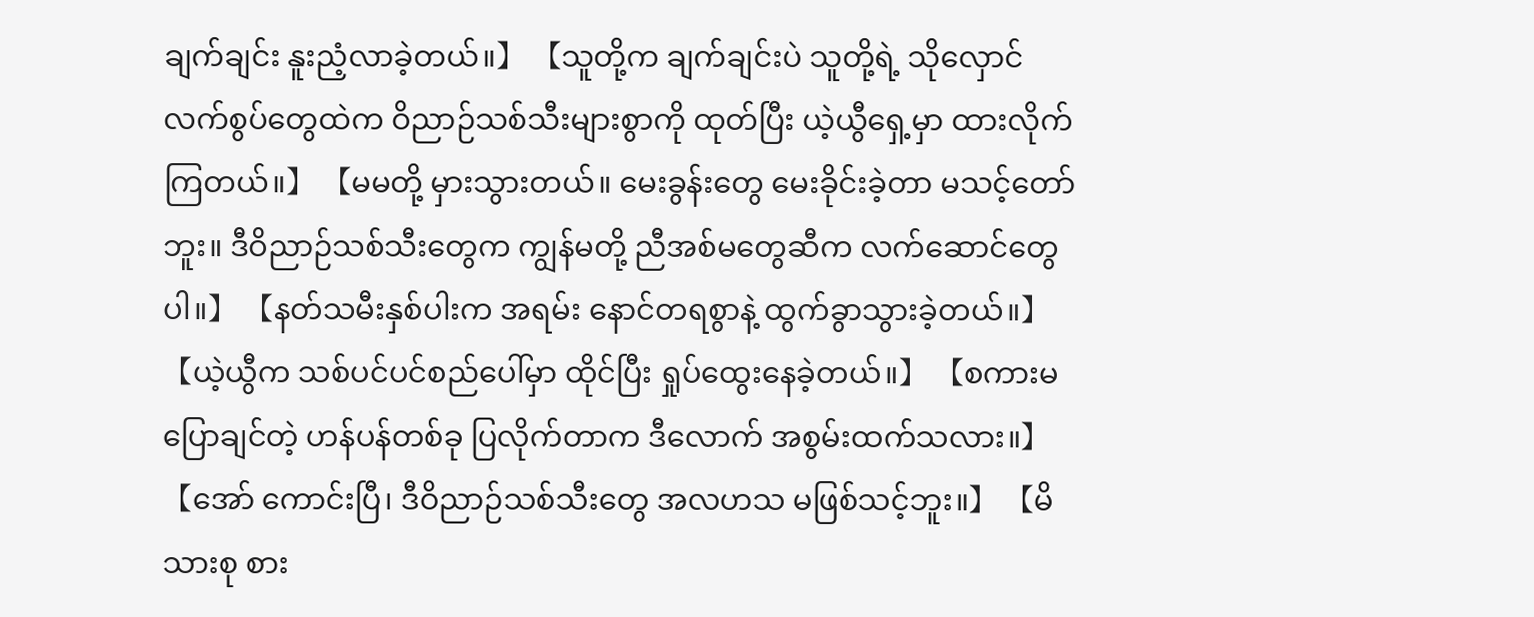ချက်ချင်း နူးညံ့လာခဲ့တယ်။】 【သူတို့က ချက်ချင်းပဲ သူတို့ရဲ့ သိုလှောင်လက်စွပ်တွေထဲက ဝိညာဉ်သစ်သီးများစွာကို ထုတ်ပြီး ယဲ့ယွီရှေ့မှာ ထားလိုက်ကြတယ်။】 【မမတို့ မှားသွားတယ်။ မေးခွန်းတွေ မေးခိုင်းခဲ့တာ မသင့်တော်ဘူး။ ဒီဝိညာဉ်သစ်သီးတွေက ကျွန်မတို့ ညီအစ်မတွေဆီက လက်ဆောင်တွေပါ။】 【နတ်သမီးနှစ်ပါးက အရမ်း နောင်တရစွာနဲ့ ထွက်ခွာသွားခဲ့တယ်။】 【ယဲ့ယွီက သစ်ပင်ပင်စည်ပေါ်မှာ ထိုင်ပြီး ရှုပ်ထွေးနေခဲ့တယ်။】 【စကားမပြောချင်တဲ့ ဟန်ပန်တစ်ခု ပြလိုက်တာက ဒီလောက် အစွမ်းထက်သလား။】 【အော် ကောင်းပြီ၊ ဒီဝိညာဉ်သစ်သီးတွေ အလဟသ မဖြစ်သင့်ဘူး။】 【မိသားစု စား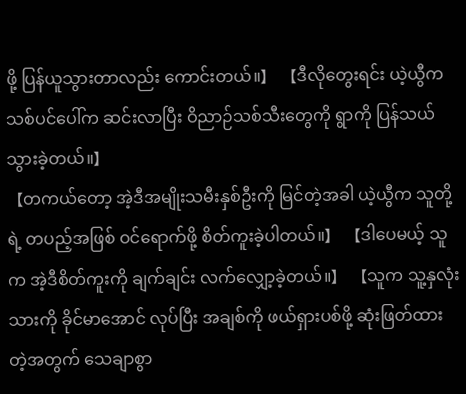ဖို့ ပြန်ယူသွားတာလည်း ကောင်းတယ်။】 【ဒီလိုတွေးရင်း ယဲ့ယွီက သစ်ပင်ပေါ်က ဆင်းလာပြီး ဝိညာဉ်သစ်သီးတွေကို ရွာကို ပြန်သယ်သွားခဲ့တယ်။】
【တကယ်တော့ အဲ့ဒီအမျိုးသမီးနှစ်ဦးကို မြင်တဲ့အခါ ယဲ့ယွီက သူတို့ရဲ့ တပည့်အဖြစ် ဝင်ရောက်ဖို့ စိတ်ကူးခဲ့ပါတယ်။】 【ဒါပေမယ့် သူက အဲ့ဒီစိတ်ကူးကို ချက်ချင်း လက်လျှော့ခဲ့တယ်။】 【သူက သူ့နှလုံးသားကို ခိုင်မာအောင် လုပ်ပြီး အချစ်ကို ဖယ်ရှားပစ်ဖို့ ဆုံးဖြတ်ထားတဲ့အတွက် သေချာစွာ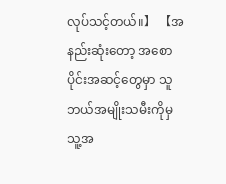လုပ်သင့်တယ်။】 【အနည်းဆုံးတော့ အစောပိုင်းအဆင့်တွေမှာ သူ ဘယ်အမျိုးသမီးကိုမှ သူ့အ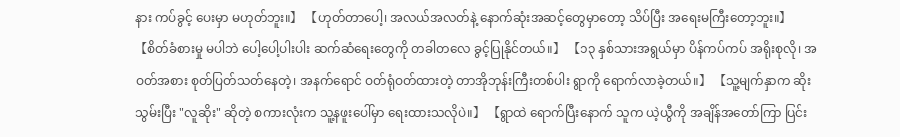နား ကပ်ခွင့် ပေးမှာ မဟုတ်ဘူး။】 【ဟုတ်တာပေါ့၊ အလယ်အလတ်နဲ့ နောက်ဆုံးအဆင့်တွေမှာတော့ သိပ်ပြီး အရေးမကြီးတော့ဘူး။】 【စိတ်ခံစားမှု မပါဘဲ ပေါ့ပေါ့ပါးပါး ဆက်ဆံရေးတွေကို တခါတလေ ခွင့်ပြုနိုင်တယ်။】 【၁၃ နှစ်သားအရွယ်မှာ ပိန်ကပ်ကပ် အရိုးစုလို၊ အဝတ်အစား စုတ်ပြတ်သတ်နေတဲ့၊ အနက်ရောင် ဝတ်ရုံဝတ်ထားတဲ့ တာအိုဘုန်းကြီးတစ်ပါး ရွာကို ရောက်လာခဲ့တယ်။】 【သူ့မျက်နှာက ဆိုးသွမ်းပြီး "လူဆိုး" ဆိုတဲ့ စကားလုံးက သူ့နဖူးပေါ်မှာ ရေးထားသလိုပဲ။】 【ရွာထဲ ရောက်ပြီးနောက် သူက ယဲ့ယွီကို အချိန်အတော်ကြာ ပြင်း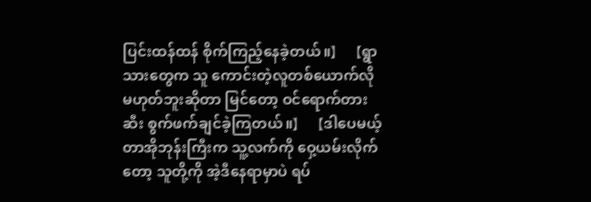ပြင်းထန်ထန် စိုက်ကြည့်နေခဲ့တယ်။】 【ရွာသားတွေက သူ ကောင်းတဲ့လူတစ်ယောက်လို မဟုတ်ဘူးဆိုတာ မြင်တော့ ဝင်ရောက်တားဆီး စွက်ဖက်ချင်ခဲ့ကြတယ်။】 【ဒါပေမယ့် တာအိုဘုန်းကြီးက သူ့လက်ကို ဝှေ့ယမ်းလိုက်တော့ သူတို့ကို အဲ့ဒီနေရာမှာပဲ ရပ်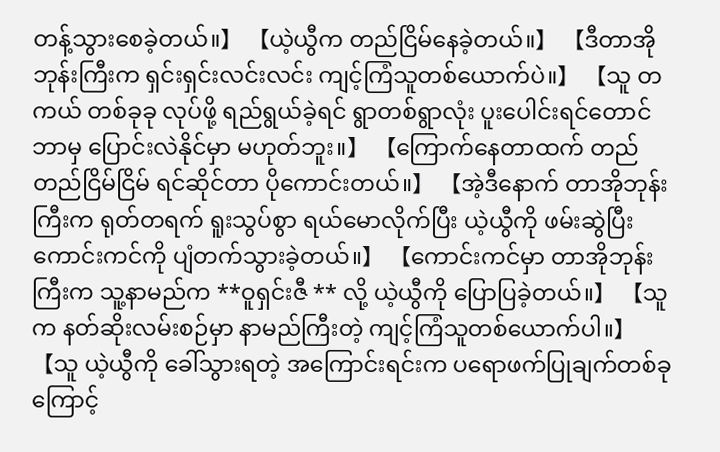တန့်သွားစေခဲ့တယ်။】 【ယဲ့ယွီက တည်ငြိမ်နေခဲ့တယ်။】 【ဒီတာအိုဘုန်းကြီးက ရှင်းရှင်းလင်းလင်း ကျင့်ကြံသူတစ်ယောက်ပဲ။】 【သူ တကယ် တစ်ခုခု လုပ်ဖို့ ရည်ရွယ်ခဲ့ရင် ရွာတစ်ရွာလုံး ပူးပေါင်းရင်တောင် ဘာမှ ပြောင်းလဲနိုင်မှာ မဟုတ်ဘူး။】 【ကြောက်နေတာထက် တည်တည်ငြိမ်ငြိမ် ရင်ဆိုင်တာ ပိုကောင်းတယ်။】 【အဲ့ဒီနောက် တာအိုဘုန်းကြီးက ရုတ်တရက် ရူးသွပ်စွာ ရယ်မောလိုက်ပြီး ယဲ့ယွီကို ဖမ်းဆွဲပြီး ကောင်းကင်ကို ပျံတက်သွားခဲ့တယ်။】 【ကောင်းကင်မှာ တာအိုဘုန်းကြီးက သူ့နာမည်က **ဝူရှင်းဇီ ** လို့ ယဲ့ယွီကို ပြောပြခဲ့တယ်။】 【သူက နတ်ဆိုးလမ်းစဉ်မှာ နာမည်ကြီးတဲ့ ကျင့်ကြံသူတစ်ယောက်ပါ။】 【သူ ယဲ့ယွီကို ခေါ်သွားရတဲ့ အကြောင်းရင်းက ပရောဖက်ပြုချက်တစ်ခုကြောင့်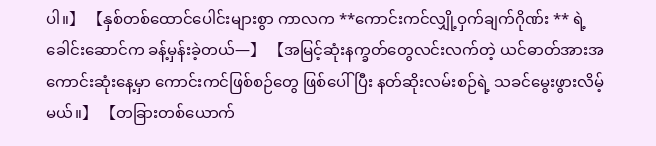ပါ။】 【နှစ်တစ်ထောင်ပေါင်းများစွာ ကာလက **ကောင်းကင်လျှို့ဝှက်ချက်ဂိုဏ်း ** ရဲ့ ခေါင်းဆောင်က ခန့်မှန်းခဲ့တယ်—】 【အမြင့်ဆုံးနက္ခတ်တွေလင်းလက်တဲ့ ယင်ဓာတ်အားအကောင်းဆုံးနေ့မှာ ကောင်းကင်ဖြစ်စဉ်တွေ ဖြစ်ပေါ်ပြီး နတ်ဆိုးလမ်းစဉ်ရဲ့ သခင်မွေးဖွားလိမ့်မယ်။】 【တခြားတစ်ယောက်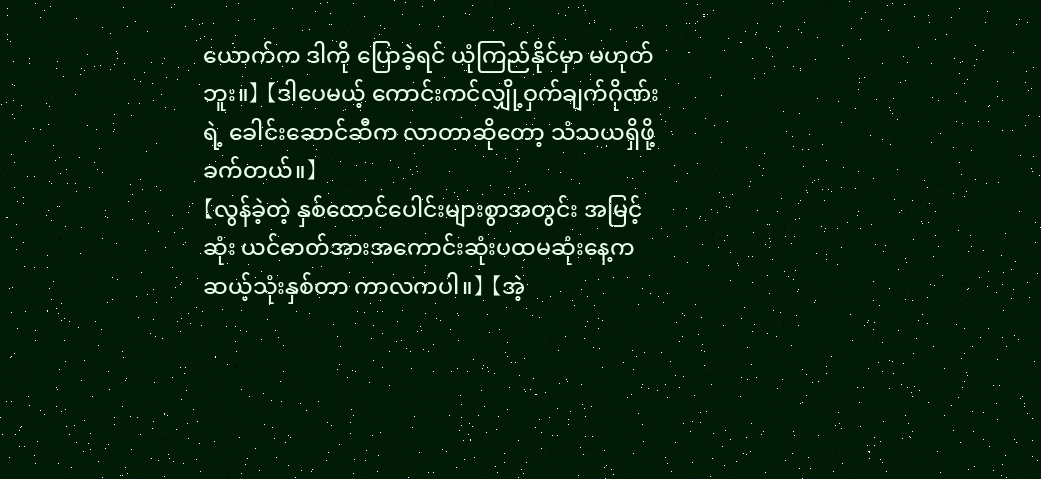ယောက်က ဒါကို ပြောခဲ့ရင် ယုံကြည်နိုင်မှာ မဟုတ်ဘူး။】 【ဒါပေမယ့် ကောင်းကင်လျှို့ဝှက်ချက်ဂိုဏ်း ရဲ့ ခေါင်းဆောင်ဆီက လာတာဆိုတော့ သံသယရှိဖို့ ခက်တယ်။】
【လွန်ခဲ့တဲ့ နှစ်ထောင်ပေါင်းများစွာအတွင်း အမြင့်ဆုံး ယင်ဓာတ်အားအကောင်းဆုံးပထမဆုံးနေ့က ဆယ့်သုံးနှစ်တာ ကာလကပါ။】 【အဲ့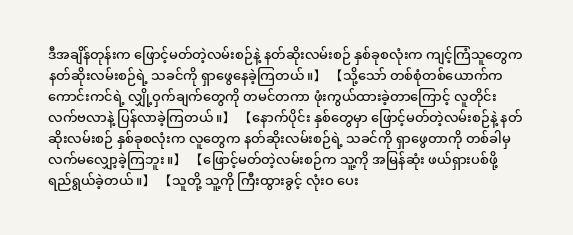ဒီအချိန်တုန်းက ဖြောင့်မတ်တဲ့လမ်းစဉ်နဲ့ နတ်ဆိုးလမ်းစဉ် နှစ်ခုစလုံးက ကျင့်ကြံသူတွေက နတ်ဆိုးလမ်းစဉ်ရဲ့ သခင်ကို ရှာဖွေနေခဲ့ကြတယ်။】 【သို့သော် တစ်စုံတစ်ယောက်က ကောင်းကင်ရဲ့ လျှို့ဝှက်ချက်တွေကို တမင်တကာ ဖုံးကွယ်ထားခဲ့တာကြောင့် လူတိုင်း လက်ဗလာနဲ့ ပြန်လာခဲ့ကြတယ်။】 【နောက်ပိုင်း နှစ်တွေမှာ ဖြောင့်မတ်တဲ့လမ်းစဉ်နဲ့ နတ်ဆိုးလမ်းစဉ် နှစ်ခုစလုံးက လူတွေက နတ်ဆိုးလမ်းစဉ်ရဲ့ သခင်ကို ရှာဖွေတာကို တစ်ခါမှ လက်မလျှော့ခဲ့ကြဘူး။】 【ဖြောင့်မတ်တဲ့လမ်းစဉ်က သူ့ကို အမြန်ဆုံး ဖယ်ရှားပစ်ဖို့ ရည်ရွယ်ခဲ့တယ်။】 【သူတို့ သူ့ကို ကြီးထွားခွင့် လုံးဝ ပေး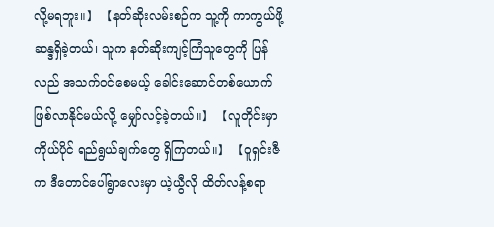လို့မရဘူး။】 【နတ်ဆိုးလမ်းစဉ်က သူ့ကို ကာကွယ်ဖို့ ဆန္ဒရှိခဲ့တယ်၊ သူက နတ်ဆိုးကျင့်ကြံသူတွေကို ပြန်လည် အသက်ဝင်စေမယ့် ခေါင်းဆောင်တစ်ယောက် ဖြစ်လာနိုင်မယ်လို့ မျှော်လင့်ခဲ့တယ်။】 【လူတိုင်းမှာ ကိုယ်ပိုင် ရည်ရွယ်ချက်တွေ ရှိကြတယ်။】 【ဝူရှင်းဇီက ဒီတောင်ပေါ်ရွာလေးမှာ ယဲ့ယွီလို ထိတ်လန့်စရာ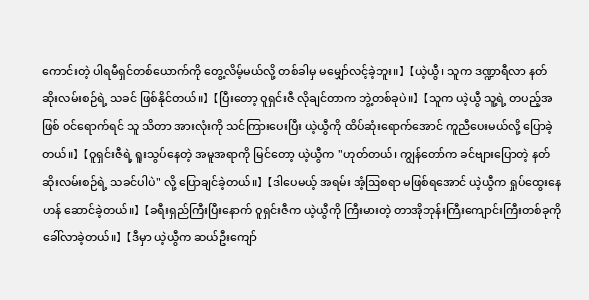ကောင်းတဲ့ ပါရမီရှင်တစ်ယောက်ကို တွေ့လိမ့်မယ်လို့ တစ်ခါမှ မမျှော်လင့်ခဲ့ဘူး။】 【ယဲ့ယွီ၊ သူက ဒဏ္ဍာရီလာ နတ်ဆိုးလမ်းစဉ်ရဲ့ သခင် ဖြစ်နိုင်တယ်။】 【ပြီးတော့ ဝူရှင်းဇီ လိုချင်တာက ဘွဲ့တစ်ခုပဲ။】 【သူက ယဲ့ယွီ သူ့ရဲ့ တပည့်အဖြစ် ဝင်ရောက်ရင် သူ သိတာ အားလုံးကို သင်ကြားပေးပြီး ယဲ့ယွီကို ထိပ်ဆုံးရောက်အောင် ကူညီပေးမယ်လို့ ပြောခဲ့တယ်။】 【ဝူရှင်းဇီရဲ့ ရူးသွပ်နေတဲ့ အမူအရာကို မြင်တော့ ယဲ့ယွီက "ဟုတ်တယ်၊ ကျွန်တော်က ခင်ဗျားပြောတဲ့ နတ်ဆိုးလမ်းစဉ်ရဲ့ သခင်ပါပဲ" လို့ ပြောချင်ခဲ့တယ်။】 【ဒါပေမယ့် အရမ်း အံ့ဩစရာ မဖြစ်ရအောင် ယဲ့ယွီက ရှုပ်ထွေးနေဟန် ဆောင်ခဲ့တယ်။】 【ခရီးရှည်ကြီးပြီးနောက် ဝူရှင်းဇီက ယဲ့ယွီကို ကြီးမားတဲ့ တာအိုဘုန်းကြီးကျောင်းကြီးတစ်ခုကို ခေါ်လာခဲ့တယ်။】 【ဒီမှာ ယဲ့ယွီက ဆယ်ဦးကျော်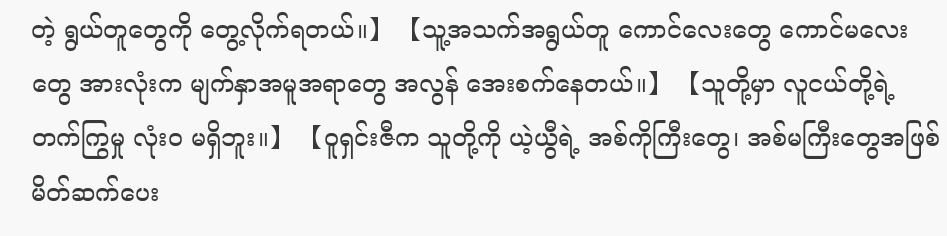တဲ့ ရွယ်တူတွေကို တွေ့လိုက်ရတယ်။】 【သူ့အသက်အရွယ်တူ ကောင်လေးတွေ ကောင်မလေးတွေ အားလုံးက မျက်နှာအမူအရာတွေ အလွန် အေးစက်နေတယ်။】 【သူတို့မှာ လူငယ်တို့ရဲ့ တက်ကြွမှု လုံးဝ မရှိဘူး။】 【ဝူရှင်းဇီက သူတို့ကို ယဲ့ယွီရဲ့ အစ်ကိုကြီးတွေ၊ အစ်မကြီးတွေအဖြစ် မိတ်ဆက်ပေး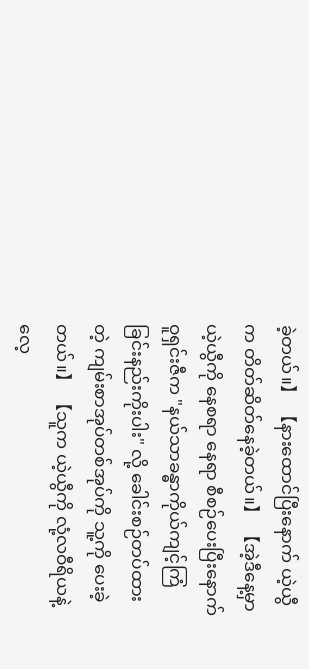ခဲ့တယ်။】 【နားထောင်ပြီးနောက် ယဲ့ယွီက တိတ်ဆိတ်နေခဲ့တယ်။】 【အဲ့ဒီနေ့မှာ ယဲ့ယွီကို နေစရာ နေရာ စီစဉ်ပေးပြီးနောက် ဝူရှင်းဇီက "နယ်သာခန္ဓာကိုယ်ကျင့်ကြံခြင်းနည်းကိုးပါး" လို့ ခေါင်းစဉ်တပ်ထားတဲ့ ကျမ်းစာအုပ်တစ်အုပ်ကို သူ့ကို ပေးခဲ့တယ်။】 【သူက ယဲ့ယွီကို လုံ့လဝီရိယနဲ့ လေ့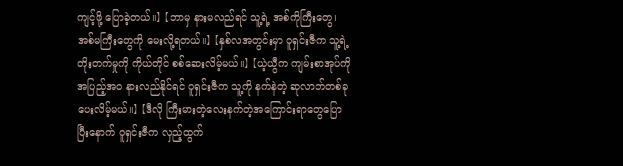ကျင့်ဖို့ ပြောခဲ့တယ်။】 【ဘာမှ နားမလည်ရင် သူ့ရဲ့ အစ်ကိုကြီးတွေ၊ အစ်မကြီးတွေကို မေးလို့ရတယ်။】 【နှစ်လအတွင်းမှာ ဝူရှင်းဇီက သူ့ရဲ့ တိုးတက်မှုကို ကိုယ်တိုင် စစ်ဆေးလိမ့်မယ်။】 【ယဲ့ယွီက ကျမ်းစာအုပ်ကို အပြည့်အဝ နားလည်နိုင်ရင် ဝူရှင်းဇီက သူ့ကို နက်နဲတဲ့ ဆုလာဘ်တစ်ခု ပေးလိမ့်မယ်။】 【ဒီလို ကြီးမားတဲ့လေးနက်တဲ့အကြောင်းရာတွေပြောပြီးနောက် ဝူရှင်းဇီက လှည့်ထွက်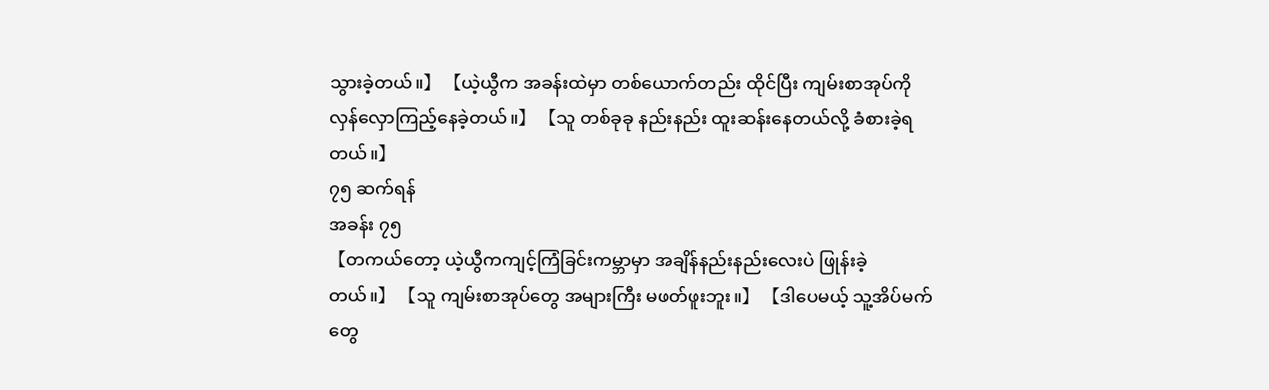သွားခဲ့တယ်။】 【ယဲ့ယွီက အခန်းထဲမှာ တစ်ယောက်တည်း ထိုင်ပြီး ကျမ်းစာအုပ်ကို လှန်လှောကြည့်နေခဲ့တယ်။】 【သူ တစ်ခုခု နည်းနည်း ထူးဆန်းနေတယ်လို့ ခံစားခဲ့ရတယ်။】
၇၅ ဆက်ရန်
အခန်း ၇၅
【တကယ်တော့ ယဲ့ယွီကကျင့်ကြံခြင်းကမ္ဘာမှာ အချိန်နည်းနည်းလေးပဲ ဖြုန်းခဲ့တယ်။】 【သူ ကျမ်းစာအုပ်တွေ အများကြီး မဖတ်ဖူးဘူး။】 【ဒါပေမယ့် သူ့အိပ်မက်တွေ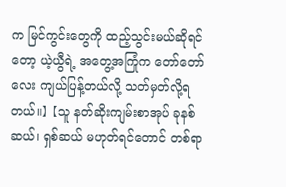က မြင်ကွင်းတွေကို ထည့်သွင်းမယ်ဆိုရင်တော့ ယဲ့ယွီရဲ့ အတွေ့အကြုံက တော်တော်လေး ကျယ်ပြန့်တယ်လို့ သတ်မှတ်လို့ရတယ်။】 【သူ နတ်ဆိုးကျမ်းစာအုပ် ခုနစ်ဆယ်၊ ရှစ်ဆယ် မဟုတ်ရင်တောင် တစ်ရာ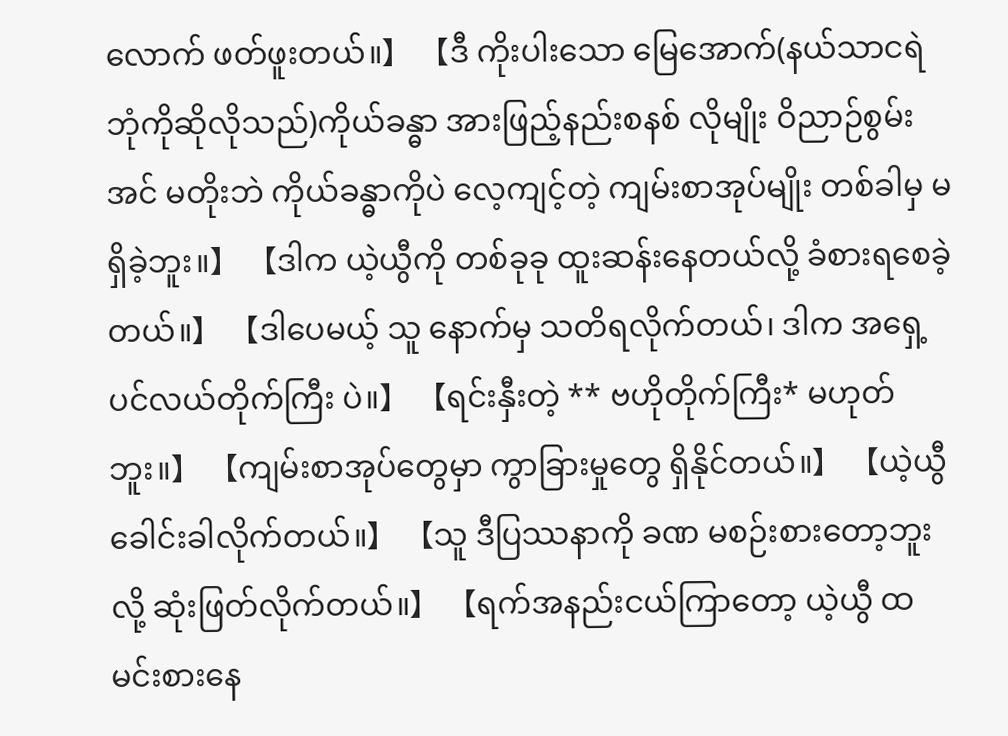လောက် ဖတ်ဖူးတယ်။】 【ဒီ ကိုးပါးသော မြေအောက်(နယ်သာငရဲဘုံကိုဆိုလိုသည်)ကိုယ်ခန္ဓာ အားဖြည့်နည်းစနစ် လိုမျိုး ဝိညာဉ်စွမ်းအင် မတိုးဘဲ ကိုယ်ခန္ဓာကိုပဲ လေ့ကျင့်တဲ့ ကျမ်းစာအုပ်မျိုး တစ်ခါမှ မရှိခဲ့ဘူး။】 【ဒါက ယဲ့ယွီကို တစ်ခုခု ထူးဆန်းနေတယ်လို့ ခံစားရစေခဲ့တယ်။】 【ဒါပေမယ့် သူ နောက်မှ သတိရလိုက်တယ်၊ ဒါက အရှေ့ပင်လယ်တိုက်ကြီး ပဲ။】 【ရင်းနှီးတဲ့ ** ဗဟိုတိုက်ကြီး* မဟုတ်ဘူး။】 【ကျမ်းစာအုပ်တွေမှာ ကွာခြားမှုတွေ ရှိနိုင်တယ်။】 【ယဲ့ယွီ ခေါင်းခါလိုက်တယ်။】 【သူ ဒီပြဿနာကို ခဏ မစဉ်းစားတော့ဘူးလို့ ဆုံးဖြတ်လိုက်တယ်။】 【ရက်အနည်းငယ်ကြာတော့ ယဲ့ယွီ ထမင်းစားနေ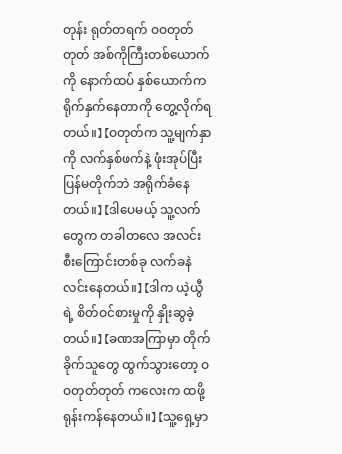တုန်း ရုတ်တရက် ဝဝတုတ်တုတ် အစ်ကိုကြီးတစ်ယောက်ကို နောက်ထပ် နှစ်ယောက်က ရိုက်နှက်နေတာကို တွေ့လိုက်ရတယ်။】 【ဝတုတ်က သူ့မျက်နှာကို လက်နှစ်ဖက်နဲ့ ဖုံးအုပ်ပြီး ပြန်မတိုက်ဘဲ အရိုက်ခံနေတယ်။】 【ဒါပေမယ့် သူ့လက်တွေက တခါတလေ အလင်းစီးကြောင်းတစ်ခု လက်ခနဲ လင်းနေတယ်။】 【ဒါက ယဲ့ယွီရဲ့ စိတ်ဝင်စားမှုကို နှိုးဆွခဲ့တယ်။】 【ခဏအကြာမှာ တိုက်ခိုက်သူတွေ ထွက်သွားတော့ ဝဝတုတ်တုတ် ကလေးက ထဖို့ ရုန်းကန်နေတယ်။】 【သူ့ရှေ့မှာ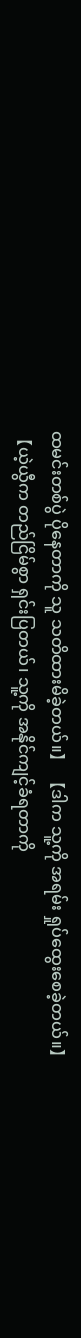ထမင်းတစ်ပွဲ ပိုနေတာကို သူ သတိထားမိခဲ့တယ်။】 【ဒါက သူ့ကို အရမ်း ရှုပ်ထွေးစေခဲ့တယ်။】 【ယဲ့ယွီက တည်ငြိမ်စွာ ရှင်းပြတယ်၊ သူ့ကို အနိုင်ကျင့်ခံရတာကို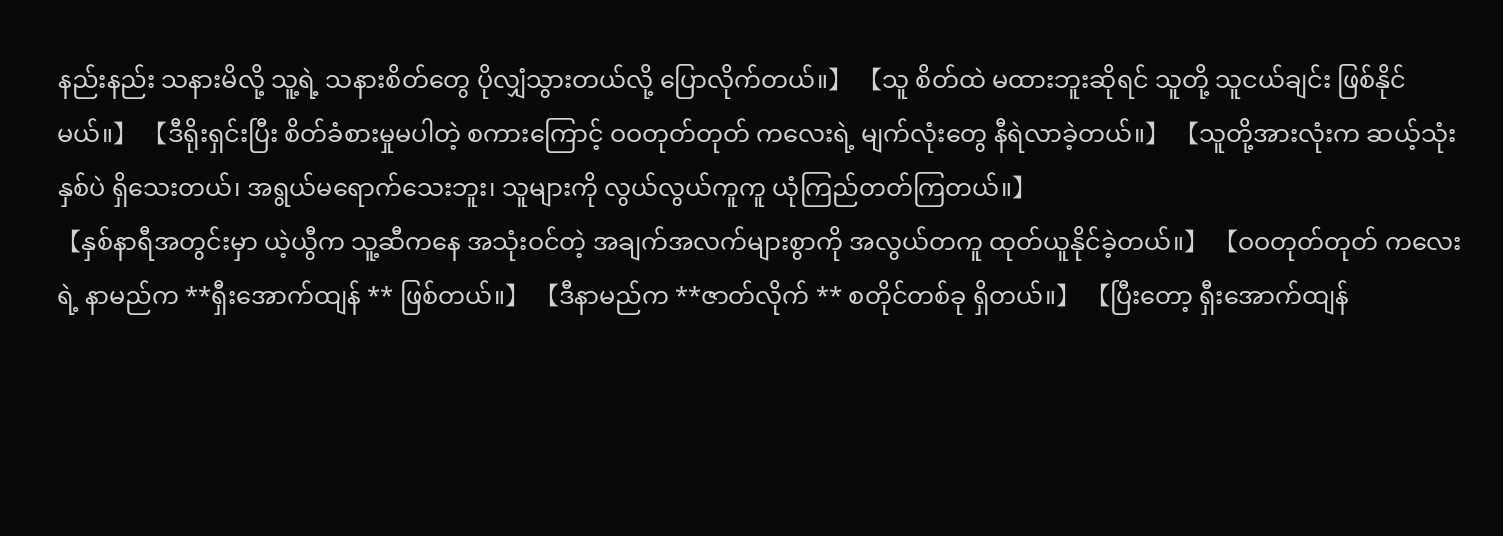နည်းနည်း သနားမိလို့ သူ့ရဲ့ သနားစိတ်တွေ ပိုလျှံသွားတယ်လို့ ပြောလိုက်တယ်။】 【သူ စိတ်ထဲ မထားဘူးဆိုရင် သူတို့ သူငယ်ချင်း ဖြစ်နိုင်မယ်။】 【ဒီရိုးရှင်းပြီး စိတ်ခံစားမှုမပါတဲ့ စကားကြောင့် ဝဝတုတ်တုတ် ကလေးရဲ့ မျက်လုံးတွေ နီရဲလာခဲ့တယ်။】 【သူတို့အားလုံးက ဆယ့်သုံးနှစ်ပဲ ရှိသေးတယ်၊ အရွယ်မရောက်သေးဘူး၊ သူများကို လွယ်လွယ်ကူကူ ယုံကြည်တတ်ကြတယ်။】
【နှစ်နာရီအတွင်းမှာ ယဲ့ယွီက သူ့ဆီကနေ အသုံးဝင်တဲ့ အချက်အလက်များစွာကို အလွယ်တကူ ထုတ်ယူနိုင်ခဲ့တယ်။】 【ဝဝတုတ်တုတ် ကလေးရဲ့ နာမည်က **ရှီးအောက်ထျန် ** ဖြစ်တယ်။】 【ဒီနာမည်က **ဇာတ်လိုက် ** စတိုင်တစ်ခု ရှိတယ်။】 【ပြီးတော့ ရှီးအောက်ထျန်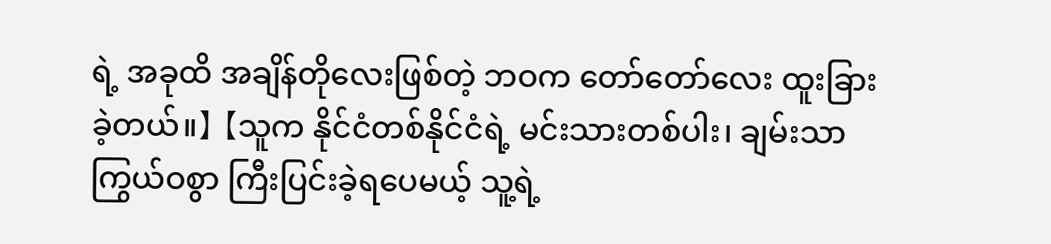ရဲ့ အခုထိ အချိန်တိုလေးဖြစ်တဲ့ ဘဝက တော်တော်လေး ထူးခြားခဲ့တယ်။】 【သူက နိုင်ငံတစ်နိုင်ငံရဲ့ မင်းသားတစ်ပါး၊ ချမ်းသာကြွယ်ဝစွာ ကြီးပြင်းခဲ့ရပေမယ့် သူ့ရဲ့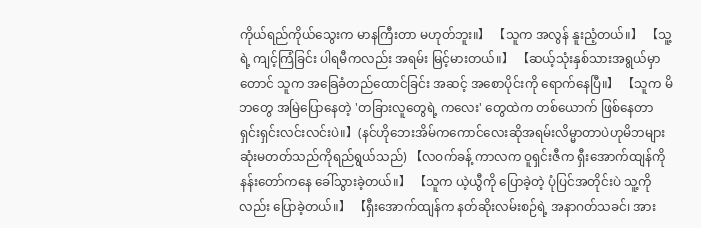ကိုယ်ရည်ကိုယ်သွေးက မာနကြီးတာ မဟုတ်ဘူး။】 【သူက အလွန် နူးညံ့တယ်။】 【သူ့ရဲ့ ကျင့်ကြံခြင်း ပါရမီကလည်း အရမ်း မြင့်မားတယ်။】 【ဆယ့်သုံးနှစ်သားအရွယ်မှာတောင် သူက အခြေခံတည်ထောင်ခြင်း အဆင့် အစောပိုင်းကို ရောက်နေပြီ။】 【သူက မိဘတွေ အမြဲပြောနေတဲ့ 'တခြားလူတွေရဲ့ ကလေး' တွေထဲက တစ်ယောက် ဖြစ်နေတာ ရှင်းရှင်းလင်းလင်းပဲ။】(နင်ဟိုဘေးအိမ်ကကောင်လေးဆိုအရမ်းလိမ္မာတာပဲဟုမိဘများဆုံးမတတ်သည်ကိုရည်ရွယ်သည်) 【လဝက်ခန့် ကာလက ဝူရှင်းဇီက ရှီးအောက်ထျန်ကို နန်းတော်ကနေ ခေါ်သွားခဲ့တယ်။】 【သူက ယဲ့ယွီကို ပြောခဲ့တဲ့ ပုံပြင်အတိုင်းပဲ သူ့ကိုလည်း ပြောခဲ့တယ်။】 【ရှီးအောက်ထျန်က နတ်ဆိုးလမ်းစဉ်ရဲ့ အနာဂတ်သခင်၊ အား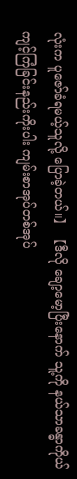လုံးက ပူဇော်ခံရမယ့်သူလို့ ပြောခဲ့တယ်။】 【ဒီလို ချော့မော့ပြီးနောက် သူ့ကို နယ်သာခန္ဓာကိုယ်ကျင့်ကြံခြင်းနည်းကိုးပါး ကျမ်းစာအုပ်တစ်အုပ်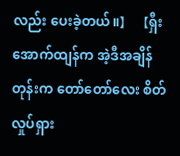လည်း ပေးခဲ့တယ်။】 【ရှီးအောက်ထျန်က အဲ့ဒီအချိန်တုန်းက တော်တော်လေး စိတ်လှုပ်ရှား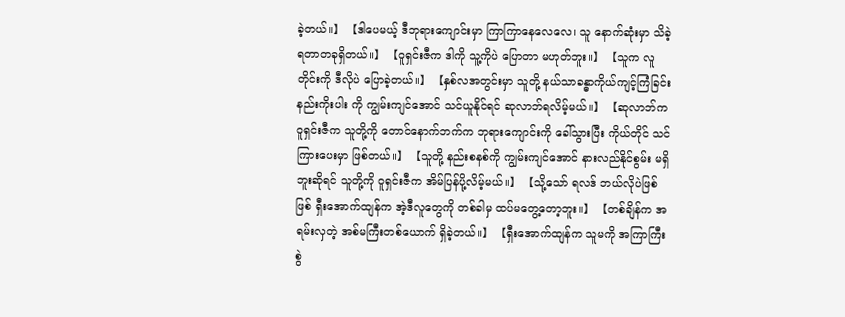ခဲ့တယ်။】 【ဒါပေမယ့် ဒီဘုရားကျောင်းမှာ ကြာကြာနေလေလေ၊ သူ နောက်ဆုံးမှာ သိခဲ့ရတာတခုရှိတယ်။】 【ဝူရှင်းဇီက ဒါကို သူ့ကိုပဲ ပြောတာ မဟုတ်ဘူး။】 【သူက လူတိုင်းကို ဒီလိုပဲ ပြောခဲ့တယ်။】 【နှစ်လအတွင်းမှာ သူတို့ နယ်သာခန္ဓာကိုယ်ကျင့်ကြံခြင်းနည်းကိုးပါး ကို ကျွမ်းကျင်အောင် သင်ယူနိုင်ရင် ဆုလာဘ်ရလိမ့်မယ်။】 【ဆုလာဘ်က ဝူရှင်းဇီက သူတို့ကို တောင်နောက်ဘက်က ဘုရားကျောင်းကို ခေါ်သွားပြီး ကိုယ်တိုင် သင်ကြားပေးမှာ ဖြစ်တယ်။】 【သူတို့ နည်းစနစ်ကို ကျွမ်းကျင်အောင် နားလည်နိုင်စွမ်း မရှိဘူးဆိုရင် သူတို့ကို ဝူရှင်းဇီက အိမ်ပြန်ပို့လိမ့်မယ်။】 【သို့သော် ရလဒ် ဘယ်လိုပဲဖြစ်ဖြစ် ရှီးအောက်ထျန်က အဲ့ဒီလူတွေကို တစ်ခါမှ ထပ်မတွေ့တော့ဘူး။】 【တစ်ချိန်က အရမ်းလှတဲ့ အစ်မကြီးတစ်ယောက် ရှိခဲ့တယ်။】 【ရှီးအောက်ထျန်က သူမကို အကြာကြီး စွဲ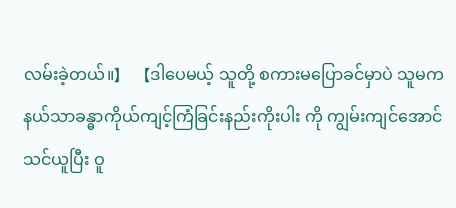လမ်းခဲ့တယ်။】 【ဒါပေမယ့် သူတို့ စကားမပြောခင်မှာပဲ သူမက နယ်သာခန္ဓာကိုယ်ကျင့်ကြံခြင်းနည်းကိုးပါး ကို ကျွမ်းကျင်အောင် သင်ယူပြီး ဝူ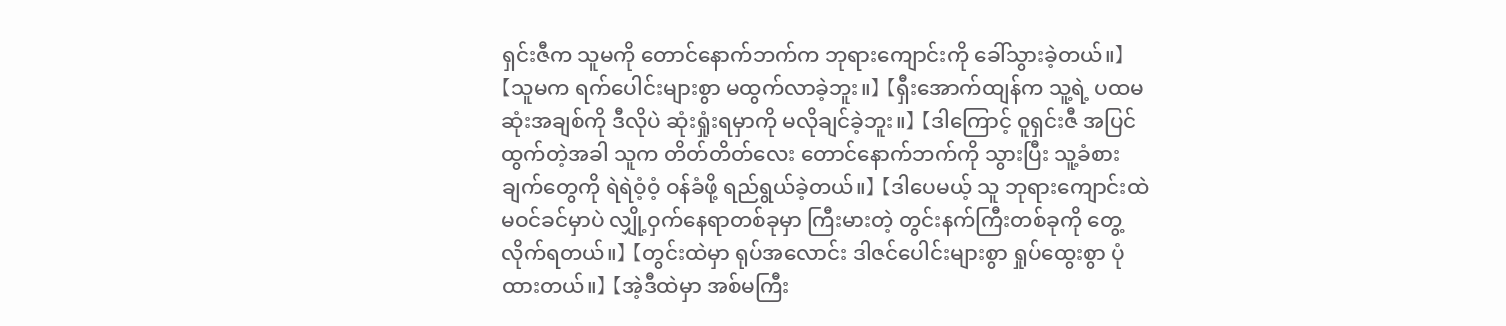ရှင်းဇီက သူမကို တောင်နောက်ဘက်က ဘုရားကျောင်းကို ခေါ်သွားခဲ့တယ်။】
【သူမက ရက်ပေါင်းများစွာ မထွက်လာခဲ့ဘူး။】 【ရှီးအောက်ထျန်က သူ့ရဲ့ ပထမဆုံးအချစ်ကို ဒီလိုပဲ ဆုံးရှုံးရမှာကို မလိုချင်ခဲ့ဘူး။】 【ဒါကြောင့် ဝူရှင်းဇီ အပြင်ထွက်တဲ့အခါ သူက တိတ်တိတ်လေး တောင်နောက်ဘက်ကို သွားပြီး သူ့ခံစားချက်တွေကို ရဲရဲဝံ့ဝံ့ ဝန်ခံဖို့ ရည်ရွယ်ခဲ့တယ်။】 【ဒါပေမယ့် သူ ဘုရားကျောင်းထဲ မဝင်ခင်မှာပဲ လျှို့ဝှက်နေရာတစ်ခုမှာ ကြီးမားတဲ့ တွင်းနက်ကြီးတစ်ခုကို တွေ့လိုက်ရတယ်။】 【တွင်းထဲမှာ ရုပ်အလောင်း ဒါဇင်ပေါင်းများစွာ ရှုပ်ထွေးစွာ ပုံထားတယ်။】 【အဲ့ဒီထဲမှာ အစ်မကြီး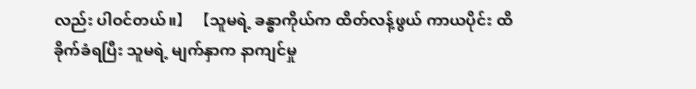လည်း ပါဝင်တယ်။】 【သူမရဲ့ ခန္ဓာကိုယ်က ထိတ်လန့်ဖွယ် ကာယပိုင်း ထိခိုက်ခံရပြီး သူမရဲ့ မျက်နှာက နာကျင်မှု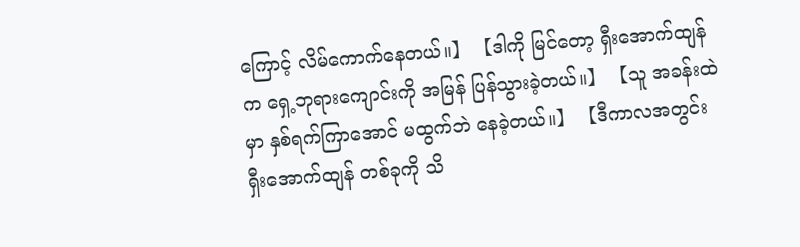ကြောင့် လိမ်ကောက်နေတယ်။】 【ဒါကို မြင်တော့ ရှီးအောက်ထျန်က ရှေ့ဘုရားကျောင်းကို အမြန် ပြန်သွားခဲ့တယ်။】 【သူ အခန်းထဲမှာ နှစ်ရက်ကြာအောင် မထွက်ဘဲ နေခဲ့တယ်။】 【ဒီကာလအတွင်း ရှီးအောက်ထျန် တစ်ခုကို သိ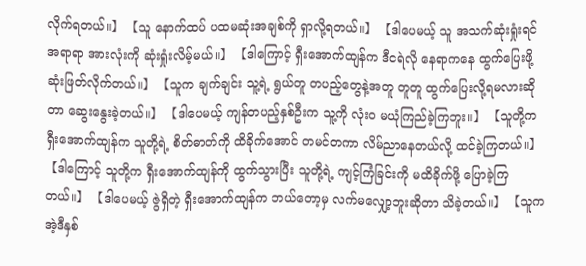လိုက်ရတယ်။】 【သူ နောက်ထပ် ပထမဆုံးအချစ်ကို ရှာလို့ရတယ်။】 【ဒါပေမယ့် သူ အသက်ဆုံးရှုံးရင် အရာရာ အားလုံးကို ဆုံးရှုံးလိမ့်မယ်။】 【ဒါကြောင့် ရှီးအောက်ထျန်က ဒီငရဲလို နေရာကနေ ထွက်ပြေးဖို့ ဆုံးဖြတ်လိုက်တယ်။】 【သူက ချက်ချင်း သူ့ရဲ့ ရွယ်တူ တပည့်တွေနဲ့အတူ တူတူ ထွက်ပြေးလို့ရမလားဆိုတာ ဆွေးနွေးခဲ့တယ်။】 【ဒါပေမယ့် ကျန်တပည့်နှစ်ဦးက သူ့ကို လုံးဝ မယုံကြည်ခဲ့ကြဘူး။】 【သူတို့က ရှီးအောက်ထျန်က သူတို့ရဲ့ စိတ်ဓာတ်ကို ထိခိုက်အောင် တမင်တကာ လိမ်ညာနေတယ်လို့ ထင်ခဲ့ကြတယ်။】 【ဒါကြောင့် သူတို့က ရှီးအောက်ထျန်ကို ထွက်သွားပြီး သူတို့ရဲ့ ကျင့်ကြံခြင်းကို မထိခိုက်ဖို့ ပြောခဲ့ကြတယ်။】 【ဒါပေမယ့် ဇွဲရှိတဲ့ ရှီးအောက်ထျန်က ဘယ်တော့မှ လက်မလျှော့ဘူးဆိုတာ သိခဲ့တယ်။】 【သူက အဲ့ဒီနှစ်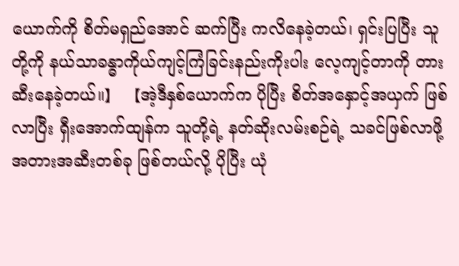ယောက်ကို စိတ်မရှည်အောင် ဆက်ပြီး ကလိနေခဲ့တယ်၊ ရှင်းပြပြီး သူတို့ကို နယ်သာခန္ဓာကိုယ်ကျင့်ကြံခြင်းနည်းကိုးပါး လေ့ကျင့်တာကို တားဆီးနေခဲ့တယ်။】 【အဲ့ဒီနှစ်ယောက်က ပိုပြီး စိတ်အနှောင့်အယှက် ဖြစ်လာပြီး ရှီးအောက်ထျန်က သူတို့ရဲ့ နတ်ဆိုးလမ်းစဉ်ရဲ့ သခင်ဖြစ်လာဖို့ အတားအဆီးတစ်ခု ဖြစ်တယ်လို့ ပိုပြီး ယုံ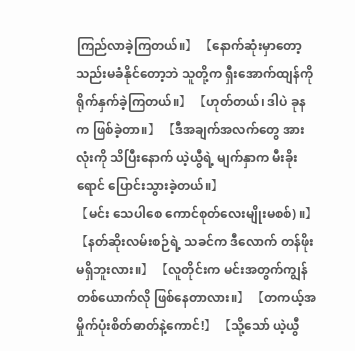ကြည်လာခဲ့ကြတယ်။】 【နောက်ဆုံးမှာတော့ သည်းမခံနိုင်တော့ဘဲ သူတို့က ရှီးအောက်ထျန်ကို ရိုက်နှက်ခဲ့ကြတယ်။】 【ဟုတ်တယ်၊ ဒါပဲ ခုနက ဖြစ်ခဲ့တာ။】 【ဒီအချက်အလက်တွေ အားလုံးကို သိပြီးနောက် ယဲ့ယွီရဲ့ မျက်နှာက မီးခိုးရောင် ပြောင်းသွားခဲ့တယ်။】
【မင်း သေပါစေ ကောင်စုတ်လေးမျိုးမစစ်) ။】 【နတ်ဆိုးလမ်းစဉ်ရဲ့ သခင်က ဒီလောက် တန်ဖိုးမရှိဘူးလား။】 【လူတိုင်းက မင်းအတွက်ကျွန် တစ်ယောက်လို ဖြစ်နေတာလား။】 【တကယ့်အမှိုက်ပုံးစိတ်ဓာတ်နဲ့ကောင်!】 【သို့သော် ယဲ့ယွီ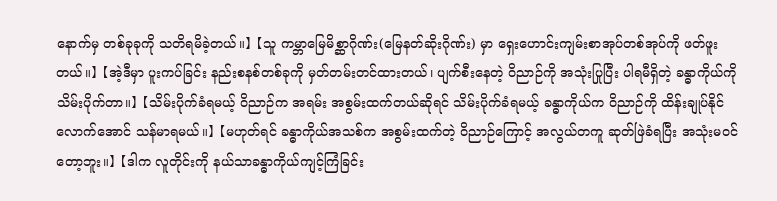နောက်မှ တစ်ခုခုကို သတိရမိခဲ့တယ်။】 【သူ ကမ္ဘာမြေမိစ္ဆာဂိုဏ်း(မြေနတ်ဆိုးဂိုဏ်း) မှာ ရှေးဟောင်းကျမ်းစာအုပ်တစ်အုပ်ကို ဖတ်ဖူးတယ်။】 【အဲ့ဒီမှာ ပူးကပ်ခြင်း နည်းစနစ်တစ်ခုကို မှတ်တမ်းတင်ထားတယ်၊ ပျက်စီးနေတဲ့ ဝိညာဉ်ကို အသုံးပြုပြီး ပါရမီရှိတဲ့ ခန္ဓာကိုယ်ကို သိမ်းပိုက်တာ။】 【သိမ်းပိုက်ခံရမယ့် ဝိညာဉ်က အရမ်း အစွမ်းထက်တယ်ဆိုရင် သိမ်းပိုက်ခံရမယ့် ခန္ဓာကိုယ်က ဝိညာဉ်ကို ထိန်းချုပ်နိုင်လောက်အောင် သန်မာရမယ်။】 【မဟုတ်ရင် ခန္ဓာကိုယ်အသစ်က အစွမ်းထက်တဲ့ ဝိညာဉ်ကြောင့် အလွယ်တကူ ဆုတ်ဖြဲခံရပြီး အသုံးမဝင်တော့ဘူး။】 【ဒါက လူတိုင်းကို နယ်သာခန္ဓာကိုယ်ကျင့်ကြံခြင်း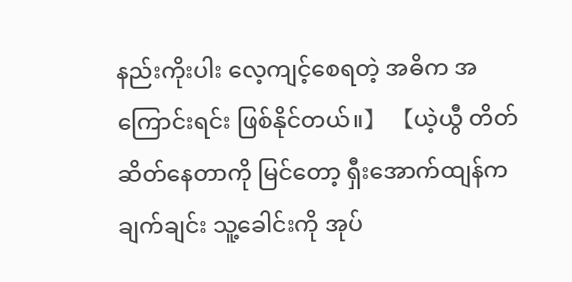နည်းကိုးပါး လေ့ကျင့်စေရတဲ့ အဓိက အကြောင်းရင်း ဖြစ်နိုင်တယ်။】 【ယဲ့ယွီ တိတ်ဆိတ်နေတာကို မြင်တော့ ရှီးအောက်ထျန်က ချက်ချင်း သူ့ခေါင်းကို အုပ်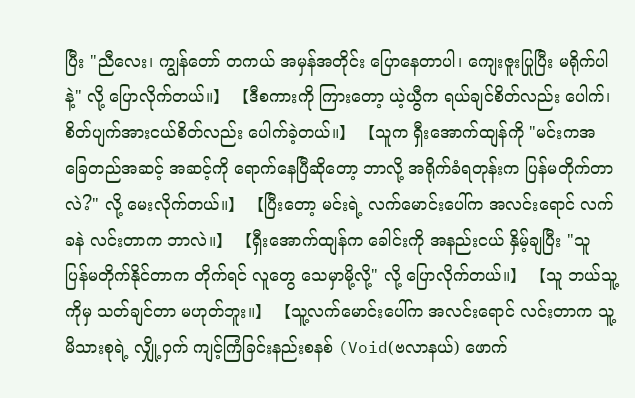ပြီး "ညီလေး၊ ကျွန်တော် တကယ် အမှန်အတိုင်း ပြောနေတာပါ၊ ကျေးဇူးပြုပြီး မရိုက်ပါနဲ့" လို့ ပြောလိုက်တယ်။】 【ဒီစကားကို ကြားတော့ ယဲ့ယွီက ရယ်ချင်စိတ်လည်း ပေါက်၊ စိတ်ပျက်အားငယ်စိတ်လည်း ပေါက်ခဲ့တယ်။】 【သူက ရှီးအောက်ထျန်ကို "မင်းကအခြေတည်အဆင့် အဆင့်ကို ရောက်နေပြီဆိုတော့ ဘာလို့ အရိုက်ခံရတုန်းက ပြန်မတိုက်တာလဲ?" လို့ မေးလိုက်တယ်။】 【ပြီးတော့ မင်းရဲ့ လက်မောင်းပေါ်က အလင်းရောင် လက်ခနဲ လင်းတာက ဘာလဲ။】 【ရှီးအောက်ထျန်က ခေါင်းကို အနည်းငယ် နှိမ့်ချပြီး "သူ ပြန်မတိုက်နိုင်တာက တိုက်ရင် လူတွေ သေမှာမို့လို့" လို့ ပြောလိုက်တယ်။】 【သူ ဘယ်သူ့ကိုမှ သတ်ချင်တာ မဟုတ်ဘူး။】 【သူ့လက်မောင်းပေါ်က အလင်းရောင် လင်းတာက သူ့မိသားစုရဲ့ လျှို့ဝှက် ကျင့်ကြံခြင်းနည်းစနစ် (Void(ဗလာနယ်) ဖောက်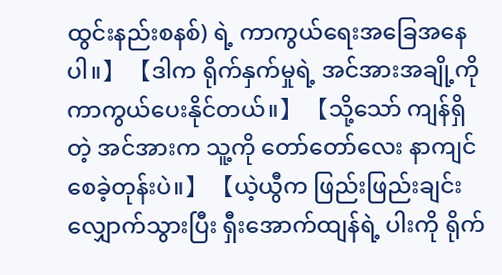ထွင်းနည်းစနစ်) ရဲ့ ကာကွယ်ရေးအခြေအနေပါ။】 【ဒါက ရိုက်နှက်မှုရဲ့ အင်အားအချို့ကို ကာကွယ်ပေးနိုင်တယ်။】 【သို့သော် ကျန်ရှိတဲ့ အင်အားက သူ့ကို တော်တော်လေး နာကျင်စေခဲ့တုန်းပဲ။】 【ယဲ့ယွီက ဖြည်းဖြည်းချင်း လျှောက်သွားပြီး ရှီးအောက်ထျန်ရဲ့ ပါးကို ရိုက်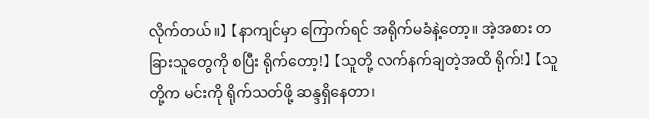လိုက်တယ်။】 【နာကျင်မှာ ကြောက်ရင် အရိုက်မခံနဲ့တော့။ အဲ့အစား တခြားသူတွေကို စပြီး ရိုက်တော့!】 【သူတို့ လက်နက်ချတဲ့အထိ ရိုက်!】 【သူတို့က မင်းကို ရိုက်သတ်ဖို့ ဆန္ဒရှိနေတာ၊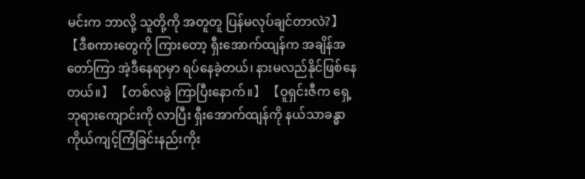မင်းက ဘာလို့ သူတို့ကို အတူတူ ပြန်မလုပ်ချင်တာလဲ?】 【ဒီစကားတွေကို ကြားတော့ ရှီးအောက်ထျန်က အချိန်အတော်ကြာ အဲ့ဒီနေရာမှာ ရပ်နေခဲ့တယ်၊ နားမလည်နိုင်ဖြစ်နေတယ်။】 【တစ်လခွဲ ကြာပြီးနောက်။】 【ဝူရှင်းဇီက ရှေ့ဘုရားကျောင်းကို လာပြီး ရှီးအောက်ထျန်ကို နယ်သာခန္ဓာကိုယ်ကျင့်ကြံခြင်းနည်းကိုး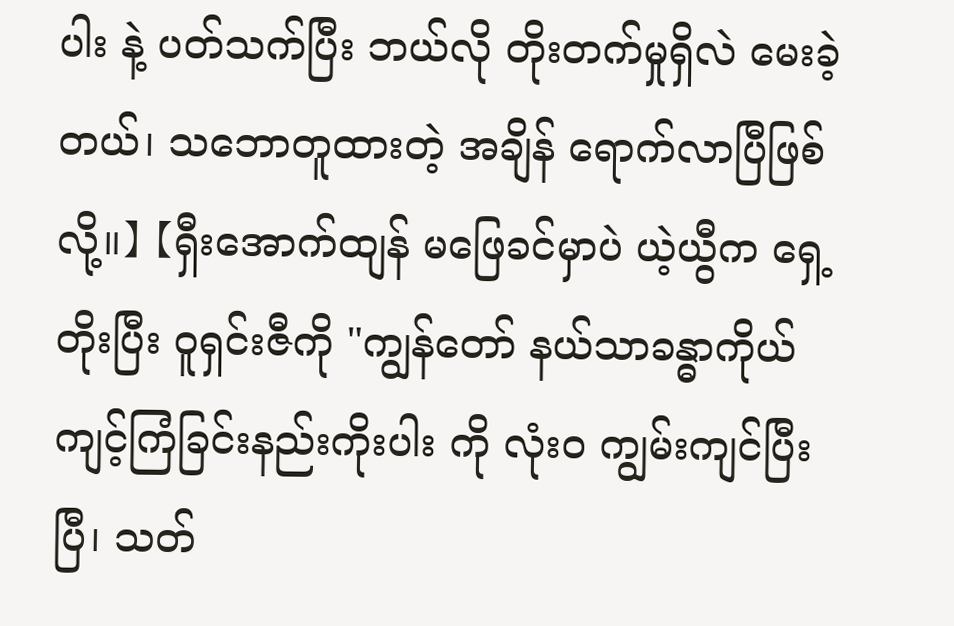ပါး နဲ့ ပတ်သက်ပြီး ဘယ်လို တိုးတက်မှုရှိလဲ မေးခဲ့တယ်၊ သဘောတူထားတဲ့ အချိန် ရောက်လာပြီဖြစ်လို့။】 【ရှီးအောက်ထျန် မဖြေခင်မှာပဲ ယဲ့ယွီက ရှေ့တိုးပြီး ဝူရှင်းဇီကို "ကျွန်တော် နယ်သာခန္ဓာကိုယ်ကျင့်ကြံခြင်းနည်းကိုးပါး ကို လုံးဝ ကျွမ်းကျင်ပြီးပြီ၊ သတ်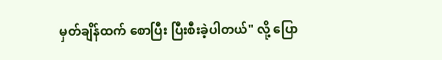မှတ်ချိန်ထက် စောပြီး ပြီးစီးခဲ့ပါတယ်" လို့ ပြော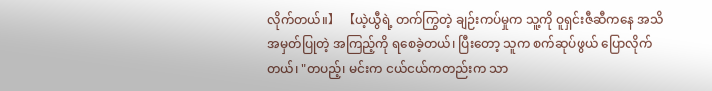လိုက်တယ်။】 【ယဲ့ယွီရဲ့ တက်ကြွတဲ့ ချဉ်းကပ်မှုက သူ့ကို ဝူရှင်းဇီဆီကနေ အသိအမှတ်ပြုတဲ့ အကြည့်ကို ရစေခဲ့တယ်၊ ပြီးတော့ သူက စက်ဆုပ်ဖွယ် ပြောလိုက်တယ်၊ "တပည့်၊ မင်းက ငယ်ငယ်ကတည်းက သာ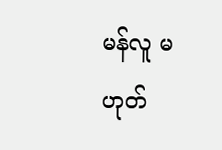မန်လူ မဟုတ်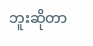ဘူးဆိုတာ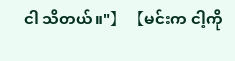ငါ သိတယ်။"】 【မင်းက ငါ့ကို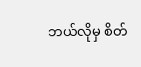ဘယ်လိုမှ စိတ်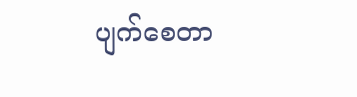ပျက်စေတာ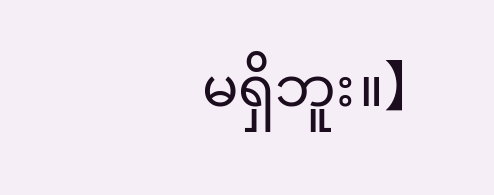မရှိဘူး။】